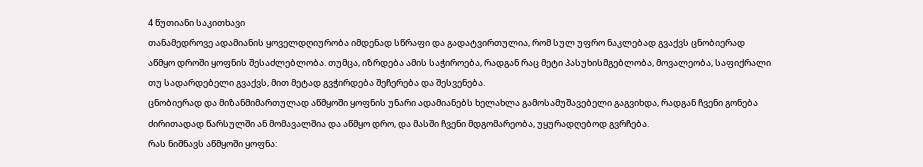4 წუთიანი საკითხავი
თანამედროვე ადამიანის ყოველდღიურობა იმდენად სწრაფი და გადატვირთულია, რომ სულ უფრო ნაკლებად გვაქვს ცნობიერად აწმყო დროში ყოფნის შესაძლებლობა. თუმცა, იზრდება ამის საჭიროება, რადგან რაც მეტი პასუხისმგებლობა, მოვალეობა, საფიქრალი თუ სადარდებელი გვაქვს, მით მეტად გვჭირდება შეჩერება და შესვენება.
ცნობიერად და მიზანმიმართულად აწმყოში ყოფნის უნარი ადამიანებს ხელახლა გამოსამუშავებელი გაგვიხდა, რადგან ჩვენი გონება ძირითადად წარსულში ან მომავალშია და აწმყო დრო, და მასში ჩვენი მდგომარეობა, უყურადღებოდ გვრჩება.
რას ნიშნავს აწმყოში ყოფნა: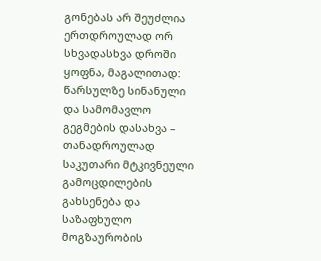გონებას არ შეუძლია ერთდროულად ორ სხვადასხვა დროში ყოფნა, მაგალითად: წარსულზე სინანული და სამომავლო გეგმების დასახვა – თანადროულად საკუთარი მტკივნეული გამოცდილების გახსენება და საზაფხულო მოგზაურობის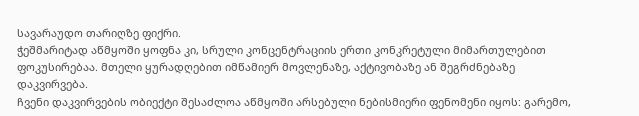სავარაუდო თარიღზე ფიქრი.
ჭეშმარიტად აწმყოში ყოფნა კი, სრული კონცენტრაციის ერთი კონკრეტული მიმართულებით ფოკუსირებაა. მთელი ყურადღებით იმწამიერ მოვლენაზე, აქტივობაზე ან შეგრძნებაზე დაკვირვება.
ჩვენი დაკვირვების ობიექტი შესაძლოა აწმყოში არსებული ნებისმიერი ფენომენი იყოს: გარემო,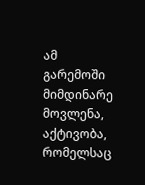ამ გარემოში მიმდინარე მოვლენა, აქტივობა, რომელსაც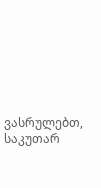ვასრულებთ, საკუთარ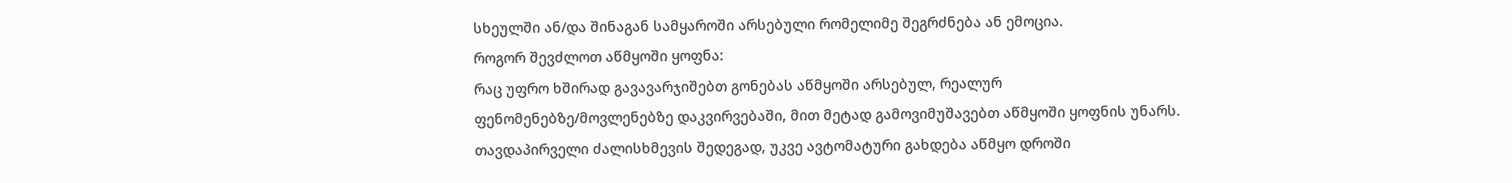სხეულში ან/და შინაგან სამყაროში არსებული რომელიმე შეგრძნება ან ემოცია.
როგორ შევძლოთ აწმყოში ყოფნა:
რაც უფრო ხშირად გავავარჯიშებთ გონებას აწმყოში არსებულ, რეალურ ფენომენებზე/მოვლენებზე დაკვირვებაში, მით მეტად გამოვიმუშავებთ აწმყოში ყოფნის უნარს. თავდაპირველი ძალისხმევის შედეგად, უკვე ავტომატური გახდება აწმყო დროში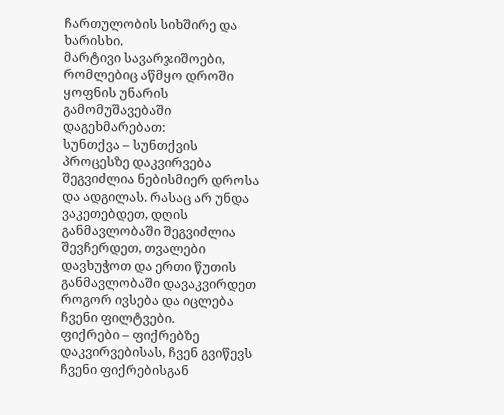ჩართულობის სიხშირე და ხარისხი.
მარტივი სავარჯიშოები, რომლებიც აწმყო დროში ყოფნის უნარის გამომუშავებაში დაგეხმარებათ:
სუნთქვა – სუნთქვის პროცესზე დაკვირვება შეგვიძლია ნებისმიერ დროსა და ადგილას. რასაც არ უნდა ვაკეთებდეთ, დღის განმავლობაში შეგვიძლია შევჩერდეთ, თვალები დავხუჭოთ და ერთი წუთის განმავლობაში დავაკვირდეთ როგორ ივსება და იცლება ჩვენი ფილტვები.
ფიქრები – ფიქრებზე დაკვირვებისას, ჩვენ გვიწევს ჩვენი ფიქრებისგან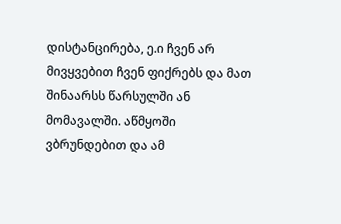დისტანცირება, ე.ი ჩვენ არ მივყვებით ჩვენ ფიქრებს და მათ შინაარსს წარსულში ან მომავალში. აწმყოში ვბრუნდებით და ამ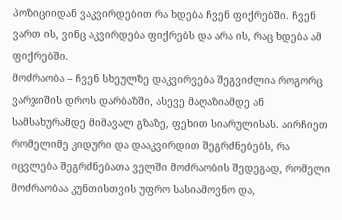პოზიციიდან ვაკვირდებით რა ხდება ჩვენ ფიქრებში. ჩვენ ვართ ის, ვინც აკვირდება ფიქრებს და არა ის, რაც ხდება ამ ფიქრებში.
მოძრაობა – ჩვენ სხეულზე დაკვირვება შეგვიძლია როგორც ვარჯიშის დროს დარბაზში, ასევე მაღაზიამდე ან სამსახურამდე მიმავალ გზაზე, ფეხით სიარულისას. აირჩიეთ რომელიმე კიდური და დააკვირდით შეგრძნებებს, რა იცვლება შეგრძნებათა ველში მოძრაობის შედეგად, რომელი მოძრაობაა კუნთისთვის უფრო სასიამოვნო და,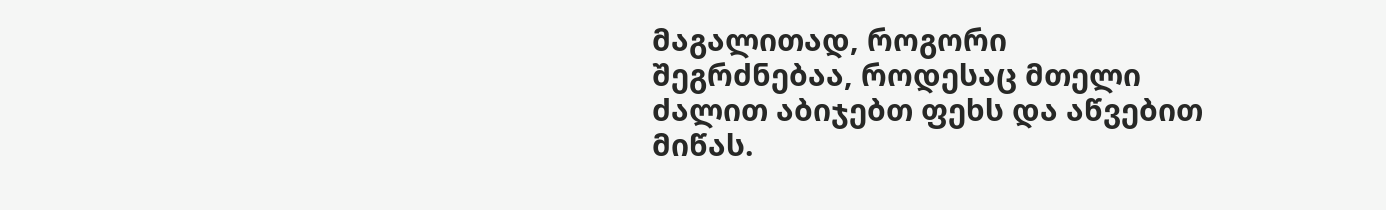მაგალითად, როგორი შეგრძნებაა, როდესაც მთელი ძალით აბიჯებთ ფეხს და აწვებით მიწას.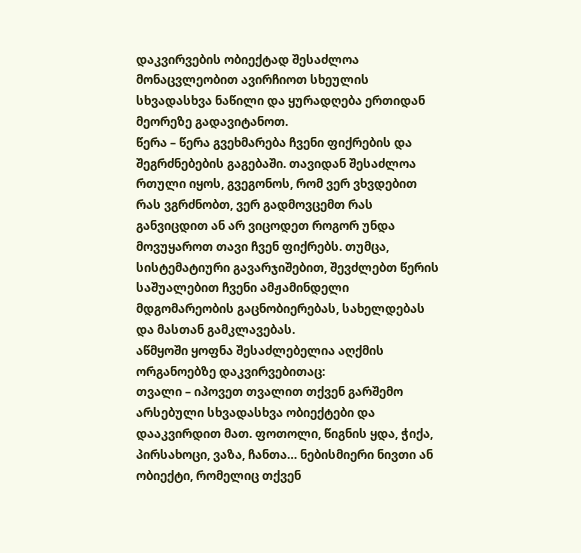დაკვირვების ობიექტად შესაძლოა მონაცვლეობით ავირჩიოთ სხეულის სხვადასხვა ნაწილი და ყურადღება ერთიდან მეორეზე გადავიტანოთ.
წერა – წერა გვეხმარება ჩვენი ფიქრების და შეგრძნებების გაგებაში. თავიდან შესაძლოა რთული იყოს, გვეგონოს, რომ ვერ ვხვდებით რას ვგრძნობთ, ვერ გადმოვცემთ რას განვიცდით ან არ ვიცოდეთ როგორ უნდა მოვუყაროთ თავი ჩვენ ფიქრებს. თუმცა, სისტემატიური გავარჯიშებით, შევძლებთ წერის საშუალებით ჩვენი ამჟამინდელი მდგომარეობის გაცნობიერებას, სახელდებას და მასთან გამკლავებას.
აწმყოში ყოფნა შესაძლებელია აღქმის ორგანოებზე დაკვირვებითაც:
თვალი – იპოვეთ თვალით თქვენ გარშემო არსებული სხვადასხვა ობიექტები და დააკვირდით მათ. ფოთოლი, წიგნის ყდა, ჭიქა, პირსახოცი, ვაზა, ჩანთა… ნებისმიერი ნივთი ან ობიექტი, რომელიც თქვენ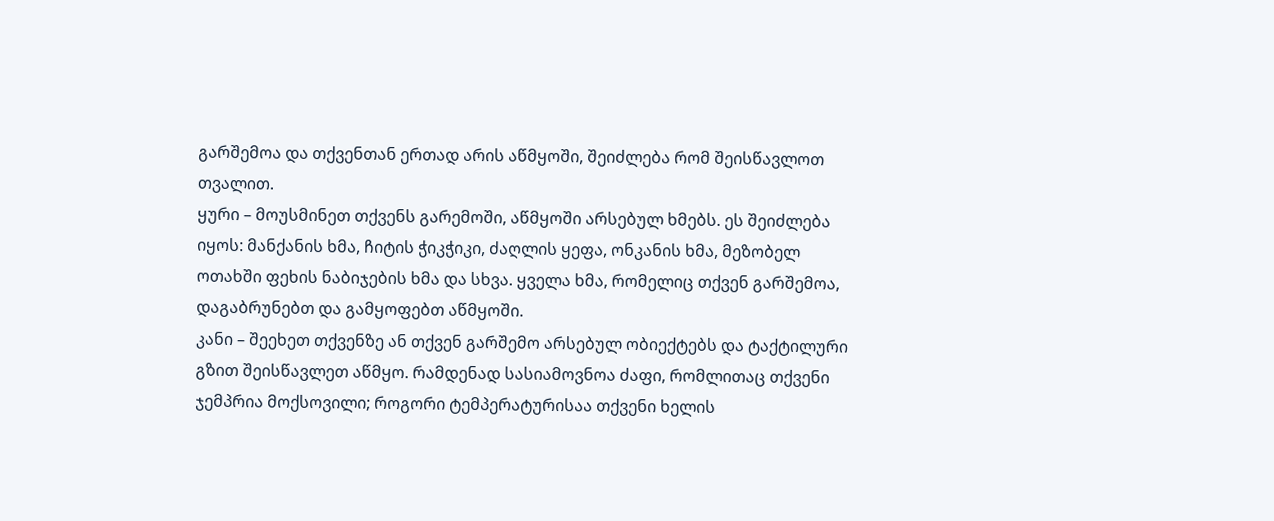გარშემოა და თქვენთან ერთად არის აწმყოში, შეიძლება რომ შეისწავლოთ თვალით.
ყური – მოუსმინეთ თქვენს გარემოში, აწმყოში არსებულ ხმებს. ეს შეიძლება იყოს: მანქანის ხმა, ჩიტის ჭიკჭიკი, ძაღლის ყეფა, ონკანის ხმა, მეზობელ ოთახში ფეხის ნაბიჯების ხმა და სხვა. ყველა ხმა, რომელიც თქვენ გარშემოა, დაგაბრუნებთ და გამყოფებთ აწმყოში.
კანი – შეეხეთ თქვენზე ან თქვენ გარშემო არსებულ ობიექტებს და ტაქტილური გზით შეისწავლეთ აწმყო. რამდენად სასიამოვნოა ძაფი, რომლითაც თქვენი ჯემპრია მოქსოვილი; როგორი ტემპერატურისაა თქვენი ხელის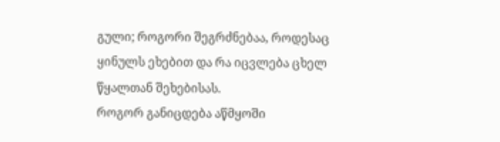გული; როგორი შეგრძნებაა, როდესაც ყინულს ეხებით და რა იცვლება ცხელ წყალთან შეხებისას.
როგორ განიცდება აწმყოში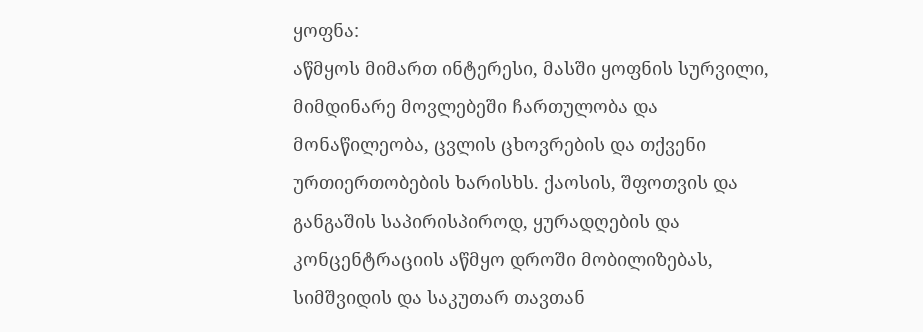ყოფნა:
აწმყოს მიმართ ინტერესი, მასში ყოფნის სურვილი, მიმდინარე მოვლებეში ჩართულობა და მონაწილეობა, ცვლის ცხოვრების და თქვენი ურთიერთობების ხარისხს. ქაოსის, შფოთვის და განგაშის საპირისპიროდ, ყურადღების და კონცენტრაციის აწმყო დროში მობილიზებას, სიმშვიდის და საკუთარ თავთან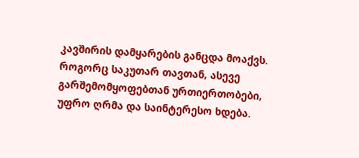კავშირის დამყარების განცდა მოაქვს. როგორც საკუთარ თავთან, ასევე გარშემომყოფებთან ურთიერთობები, უფრო ღრმა და საინტერესო ხდება.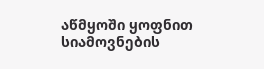აწმყოში ყოფნით სიამოვნების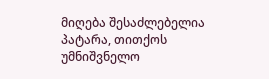მიღება შესაძლებელია პატარა, თითქოს უმნიშვნელო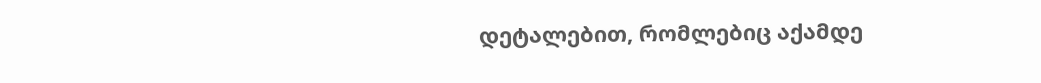დეტალებით, რომლებიც აქამდე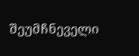შეუმჩნეველი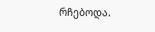რჩებოდა.